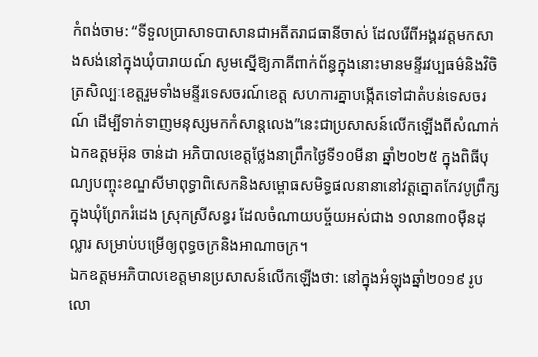កំពង់ចាម: “ទីទួលប្រាសាទបាសានជាអតីតរាជធានីចាស់ ដែលរើពីអង្គរវត្តមកសាងសង់នៅក្នុងឃុំបារាយណ៍ សូមស្នើឱ្យភាគីពាក់ព័ន្ធក្នុងនោះមានមន្ទីរវប្បធម៌និងវិចិត្រសិល្បៈខេត្តរួមទាំងមន្ទីរទេសចរណ៍ខេត្ត សហការគ្នាបង្កើតទៅជាតំបន់ទេសចរណ៍ ដើម្បីទាក់ទាញមនុស្សមកកំសាន្តលេង”នេះជាប្រសាសន៍លើកឡើងពីសំណាក់ឯកឧត្តមអ៊ុន ចាន់ដា អភិបាលខេត្តថ្លែងនាព្រឹកថ្ងៃទី១០មីនា ឆ្នាំ២០២៥ ក្នុងពិធីបុណ្យបញ្ចុះខណ្ឌសីមាពុទ្ធាពិសេកនិងសម្ពោធសមិទ្ធផលនានានៅវត្តត្នោតកែវបូព្រឹក្ស ក្នុងឃុំព្រែករំដេង ស្រុកស្រីសន្ធរ ដែលចំណាយបច្ច័យអស់ជាង ១លាន៣០ម៉ឺនដុល្លារ សម្រាប់បម្រើឲ្យពុទ្ធចក្រនិងអាណាចក្រ។
ឯកឧត្តមអភិបាលខេត្តមានប្រសាសន៍លើកឡើងថា: នៅក្នុងអំឡុងឆ្នាំ២០១៩ រូបលោ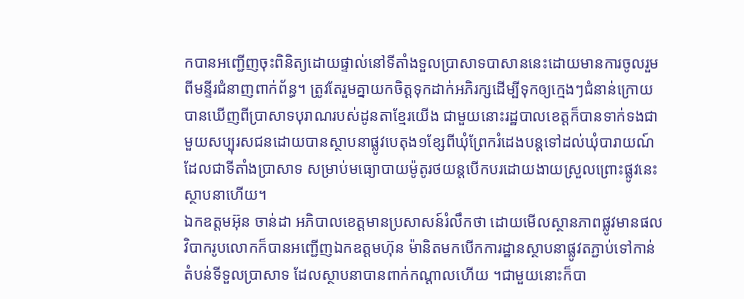កបានអញ្ជើញចុះពិនិត្យដោយផ្ទាល់នៅទីតាំងទួលប្រាសាទបាសាននេះដោយមានការចូលរួមពីមន្ទីរជំនាញពាក់ព័ន្ធ។ ត្រូវតែរួមគ្នាយកចិត្តទុកដាក់អភិរក្សដើម្បីទុកឲ្យក្មេងៗជំនាន់ក្រោយបានឃើញពីប្រាសាទបុរាណរបស់ដូនតាខ្មែរយើង ជាមួយនោះរដ្ឋបាលខេត្តក៏បានទាក់ទងជាមួយសប្បុរសជនដោយបានស្ថាបនាផ្លូវបេតុង១ខ្សែពីឃុំព្រែករំដេងបន្តទៅដល់ឃុំបារាយណ៍ដែលជាទីតាំងប្រាសាទ សម្រាប់មធ្យោបាយម៉ូតូរថយន្តបើកបរដោយងាយស្រួលព្រោះផ្លូវនេះស្ថាបនាហើយ។
ឯកឧត្តមអ៊ុន ចាន់ដា អភិបាលខេត្តមានប្រសាសន៍រំលឹកថា ដោយមើលស្ថានភាពផ្លូវមានផលវិបាករូបលោកក៏បានអញ្ជើញឯកឧត្តមហ៊ុន ម៉ានិតមកបើកការដ្ឋានស្ថាបនាផ្លូវតភ្ជាប់ទៅកាន់តំបន់ទីទួលប្រាសាទ ដែលស្ថាបនាបានពាក់កណ្ដាលហើយ ។ជាមួយនោះក៏បា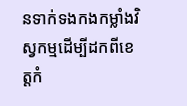នទាក់ទងកងកម្លាំងវិស្វកម្មដើម្បីដកពីខេត្តកំ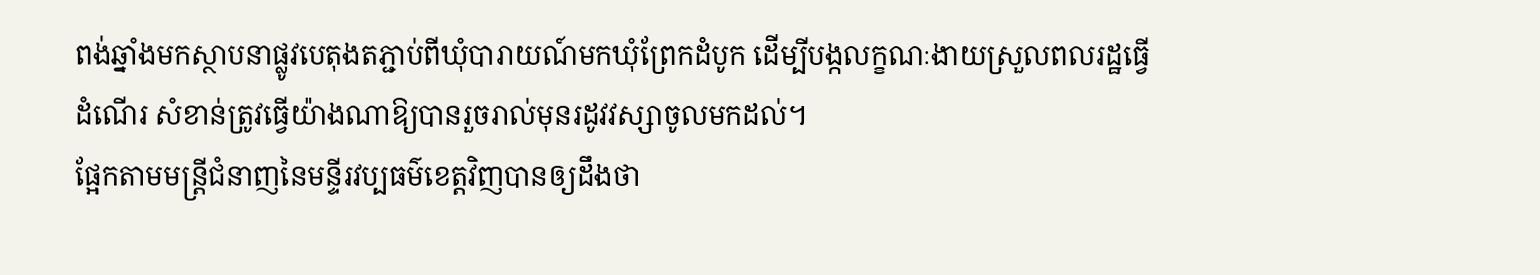ពង់ឆ្នាំងមកស្ថាបនាផ្លូវបេតុងតភ្ជាប់ពីឃុំបារាយណ៍មកឃុំព្រែកដំបូក ដើម្បីបង្កលក្ខណៈងាយស្រួលពលរដ្ឋធ្វើដំណើរ សំខាន់ត្រូវធ្វើយ៉ាងណាឱ្យបានរួចរាល់មុនរដូវវស្សាចូលមកដល់។
ផ្អែកតាមមន្ត្រីជំនាញនៃមន្ទីរវប្បធម៌ខេត្តវិញបានឲ្យដឹងថា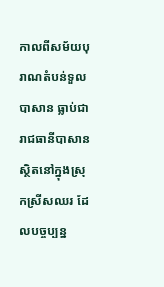កាលពីសម័យបុរាណតំបន់ទួលបាសាន ធ្លាប់ជារាជធានីបាសាន ស្ថិតនៅក្នុងស្រុកស្រីសឈរ ដែលបច្ចប្បន្ន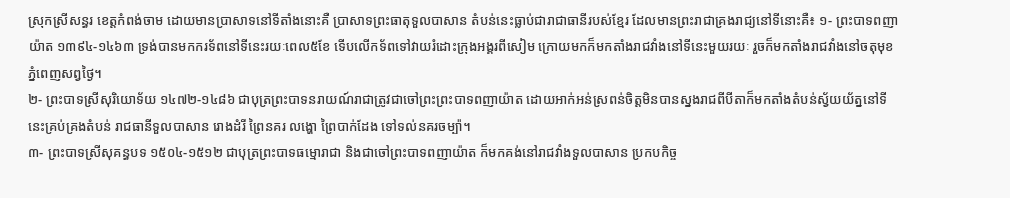ស្រុកស្រីសន្ធរ ខេត្តកំពង់ចាម ដោយមានប្រាសាទនៅទីតាំងនោះគឺ ប្រាសាទព្រះធាតុទួលបាសាន តំបន់នេះធ្លាប់ជារាជាធានីរបស់ខ្មែរ ដែលមានព្រះរាជាគ្រងរាជ្យនៅទីនោះគឺ៖ ១- ព្រះបាទពញាយ៉ាត ១៣៩៤-១៤៦៣ ទ្រង់បានមកករទ័ពនៅទីនេះរយៈពេល៥ខែ ទើបលើកទ័ពទៅវាយរំដោះក្រុងអង្គរពីសៀម ក្រោយមកក៏មកតាំងរាជវាំងនៅទីនេះមួយរយៈ រួចក៏មកតាំងរាជវាំងនៅចតុមុខភ្នំពេញសព្វថ្ងៃ។
២- ព្រះបាទស្រីសុរិយោទ័យ ១៤៧២-១៤៨៦ ជាបុត្រព្រះបាទនរាយណ៍រាជាត្រូវជាចៅព្រះព្រះបាទពញាយ៉ាត ដោយអាក់អន់ស្រពន់ចិត្តមិនបានស្នងរាជពីបីតាក៏មកតាំងតំបន់ស្វ័យយ័ត្ននៅទីនេះគ្រប់គ្រងតំបន់ រាជធានីទួលបាសាន រោងដំរី ព្រៃនគរ លង្ហោ ព្រៃបាក់ដែង ទៅទល់នគរចម្ប៉ា។
៣- ព្រះបាទស្រីសុគន្ធបទ ១៥០៤-១៥១២ ជាបុត្រព្រះបាទធម្មោរាជា និងជាចៅព្រះបាទពញាយ៉ាត ក៏មកគង់នៅរាជវាំងទួលបាសាន ប្រកបកិច្ច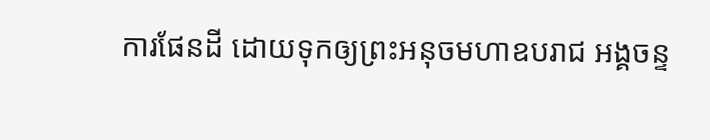ការផែនដី ដោយទុកឲ្យព្រះអនុចមហាឧបរាជ អង្គចន្ទ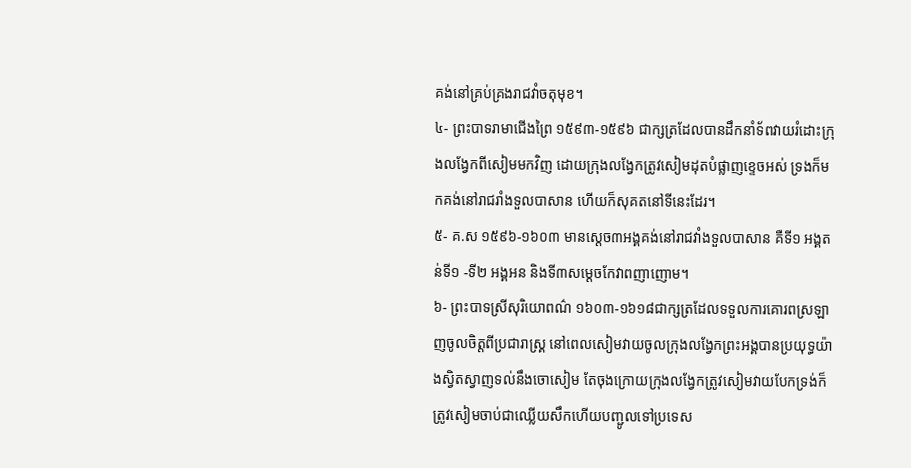គង់នៅគ្រប់គ្រងរាជវាំចតុមុខ។
៤- ព្រះបាទរាមាជើងព្រៃ ១៥៩៣-១៥៩៦ ជាក្សត្រដែលបានដឹកនាំទ័ពវាយរំដោះក្រុងលង្វែកពីសៀមមកវិញ ដោយក្រុងលង្វែកត្រូវសៀមដុតបំផ្លាញខ្ទេចអស់ ទ្រងក៏មកគង់នៅរាជរាំងទួលបាសាន ហើយក៏សុគតនៅទីនេះដែរ។
៥- គ.ស ១៥៩៦-១៦០៣ មានស្តេច៣អង្គគង់នៅរាជវាំងទួលបាសាន គឺទី១ អង្គតន់ទី១ -ទី២ អង្គអន និងទី៣សម្តេចកែវាពញាញោម។
៦- ព្រះបាទស្រីសុរិយោពណ៌ ១៦០៣-១៦១៨ជាក្សត្រដែលទទួលការគោរពស្រឡាញចូលចិត្តពីប្រជារាស្គ្រ នៅពេលសៀមវាយចូលក្រុងលង្វែកព្រះអង្គបានប្រយុទ្ធយ៉ាងស្វិតស្វាញទល់នឹងចោសៀម តែចុងក្រោយក្រុងលង្វែកត្រូវសៀមវាយបែកទ្រង់ក៏ត្រូវសៀមចាប់ជាឈ្លើយសឹកហើយបញ្ជូលទៅប្រទេស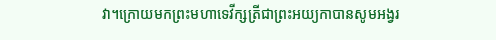វា។ក្រោយមកព្រះមហាទេវីក្សត្រីជាព្រះអយ្យកាបានសូមអង្វរ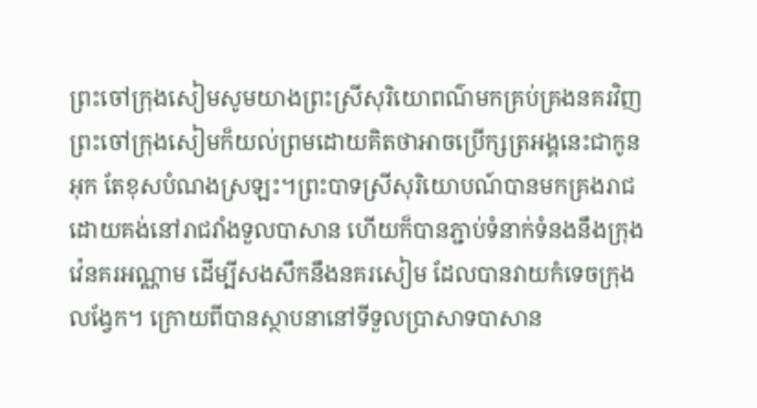ព្រះចៅក្រុងសៀមសូមយាងព្រះស្រីសុរិយោពណ៌មកគ្រប់គ្រងនគរវិញ ព្រះចៅក្រុងសៀមក៏យល់ព្រមដោយគិតថាអាចប្រើក្សត្រអង្គនេះជាកូនអុក តែខុសបំណងស្រឡះ។ព្រះបាទស្រីសុរិយោបណ៍បានមកគ្រងរាជដោយគង់នៅរាជវាំងទួលបាសាន ហើយក៏បានភ្ជាប់ទំនាក់ទំនងនឹងក្រុងវ៉េនគរអណ្ណាម ដើម្បីសងសឹកនឹងនគរសៀម ដែលបានវាយកំទេចក្រុងលង្វែក។ ក្រោយពីបានស្ថាបនានៅទីទួលប្រាសាទបាសាន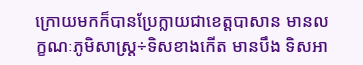ក្រោយមកក៏បានប្រែក្លាយជាខេត្តបាសាន មានលក្ខណៈភូមិសាស្ត្រ÷ទិសខាងកើត មានបឹង ទិសអា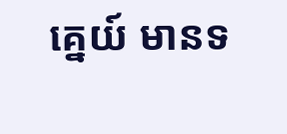គ្នេយ៍ មានទ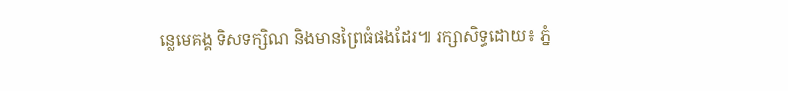ន្លេមេគង្គ ទិសទក្សិណ និងមានព្រៃធំផងដែរ៕ រក្សាសិទ្ធដោយ៖ ភ្នំ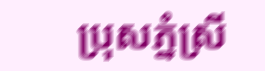ប្រុសភ្នំស្រី